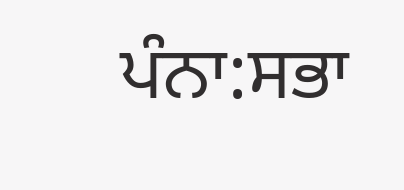ਪੰਨਾ:ਸਭਾ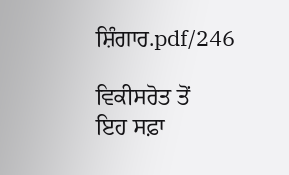ਸ਼ਿੰਗਾਰ.pdf/246

ਵਿਕੀਸਰੋਤ ਤੋਂ
ਇਹ ਸਫ਼ਾ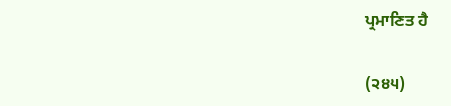ਪ੍ਰਮਾਣਿਤ ਹੈ

(੨੪੫)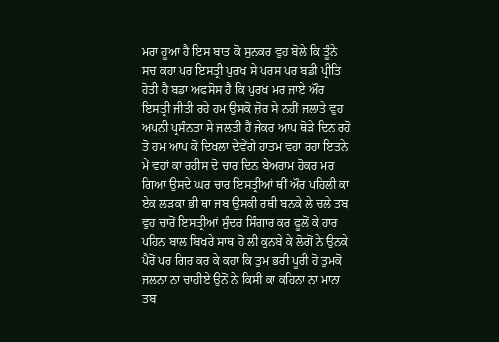ਮਰਾ ਹੂਆ ਹੈ ਇਸ ਬਾਤ ਕੋ ਸੁਨਕਰ ਵੁਹ ਬੋਲੇ ਕਿ ਤੂੰਨੇ ਸਚ ਕਹਾ ਪਰ ਇਸਤ੍ਰੀ ਪੁਰਖ ਸੇ ਪਰਸ ਪਰ ਬਡੀ ਪ੍ਰੀਤਿ ਹੋਤੀ ਹੈ ਬਡਾ ਅਫਸੋਸ ਹੈ ਕਿ ਪੁਰਖ ਮਰ ਜਾਏ ਔਰ ਇਸਤ੍ਰੀ ਜੀਤੀ ਰਹੇ ਹਮ ਉਸਕੋ ਜ਼ੋਰ ਸੇ ਨਹੀਂ ਜਲਾਤੇ ਵੁਹ ਅਪਨੀ ਪ੍ਰਸੰਨਤਾ ਸੇ ਜਲਤੀ ਹੈਂ ਜੇਕਰ ਆਪ ਥੋੜੇ ਦਿਨ ਰਹੋ ਤੋ ਹਮ ਆਪ ਕੋ ਦਿਖਲਾ ਦੇਵੇਂਗੇ ਹਾਤਮ ਵਹਾ ਰਹਾ ਇਤਨੇ ਮੇਂ ਵਹਾਂ ਕਾ ਰਹੀਸ ਦੋ ਚਾਰ ਦਿਨ ਬੇਅਰਾਮ ਹੋਕਰ ਮਰ ਗਿਆ ਉਸਦੇ ਘਰ ਚਾਰ ਇਸਤ੍ਰੀਆਂ ਥੀਂ ਔਰ ਪਹਿਲੀ ਕਾ ਏਕ ਲੜਕਾ ਭੀ ਥਾ ਜਬ ਉਸਕੀ ਰਥੀ ਬਨਕੇ ਲੇ ਚਲੇ ਤਬ ਵੁਹ ਚਾਰੋਂ ਇਸਤ੍ਰੀਆਂ ਸੁੰਦਰ ਸਿੰਗਾਰ ਕਰ ਫੂਲੋਂ ਕੇ ਹਾਰ ਪਹਿਨ ਬਾਲ ਬਿਖਰੇ ਸਾਥ ਹੋ ਲੀ ਕੁਨਬੇ ਕੇ ਲੋਗੋਂ ਨੇ ਉਨਕੇ ਪੈਰੋਂ ਪਰ ਗਿਰ ਕਰ ਕੇ ਕਹਾ ਕਿ ਤੁਮ ਭਰੀ ਪੂਰੀ ਹੋ ਤੁਮਕੋ ਜਲਨਾ ਨਾ ਚਾਹੀਏ ਉਨੋਂ ਨੇ ਕਿਸੀ ਕਾ ਕਹਿਨਾ ਨਾ ਮਾਨਾ ਤਬ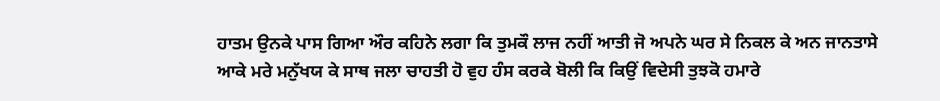ਹਾਤਮ ਉਨਕੇ ਪਾਸ ਗਿਆ ਔਰ ਕਹਿਨੇ ਲਗਾ ਕਿ ਤੁਮਕੌ ਲਾਜ ਨਹੀਂ ਆਤੀ ਜੋ ਅਪਨੇ ਘਰ ਸੇ ਨਿਕਲ ਕੇ ਅਨ ਜਾਨਤਾਸੇ ਆਕੇ ਮਰੇ ਮਨੁੱਖਯ ਕੇ ਸਾਥ ਜਲਾ ਚਾਹਤੀ ਹੋ ਵੁਹ ਹੰਸ ਕਰਕੇ ਬੋਲੀ ਕਿ ਕਿਉਂ ਵਿਦੇਸੀ ਤੁਝਕੋ ਹਮਾਰੇ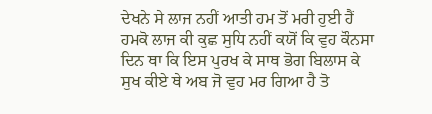ਦੇਖਨੇ ਸੇ ਲਾਜ ਨਹੀਂ ਆਤੀ ਹਮ ਤੋਂ ਮਰੀ ਹੁਈ ਹੈਂ ਹਮਕੋ ਲਾਜ ਕੀ ਕੁਛ ਸੁਧਿ ਨਹੀਂ ਕਯੋਂ ਕਿ ਵੁਹ ਕੌਨਸਾ ਦਿਨ ਥਾ ਕਿ ਇਸ ਪੁਰਖ ਕੇ ਸਾਥ ਭੋਗ ਬਿਲਾਸ ਕੇ ਸੁਖ ਕੀਏ ਥੇ ਅਬ ਜੋ ਵੁਹ ਮਰ ਗਿਆ ਹੈ ਤੋ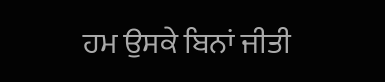ਹਮ ਉਸਕੇ ਬਿਨਾਂ ਜੀਤੀ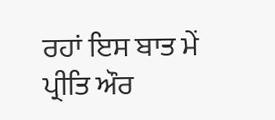ਰਹਾਂ ਇਸ ਬਾਤ ਮੇਂ ਪ੍ਰੀਤਿ ਔਰ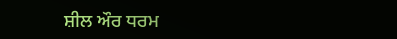ਸ਼ੀਲ ਔਰ ਧਰਮ